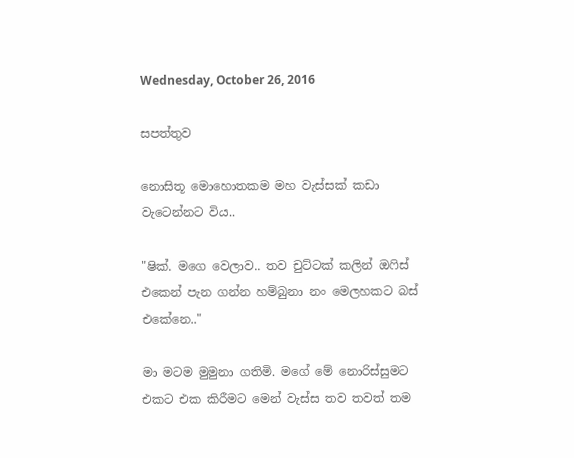Wednesday, October 26, 2016

සපත්තුව

නොසිතූ මොහොතකම මහ වැස්සක් කඩා වැටෙන්නට විය..

"ෂික්. මගෙ වෙලාව.. තව චුට්ටක් කලින් ඔෆිස් එකෙන් පැන ගන්න හම්බුනා නං මෙලහකට බස් එකේනෙ.."

මා මටම මුමුනා ගතිමි. මගේ මේ නොරිස්සුමට එකට එක කිරීමට මෙන් වැස්ස තව තවත් තම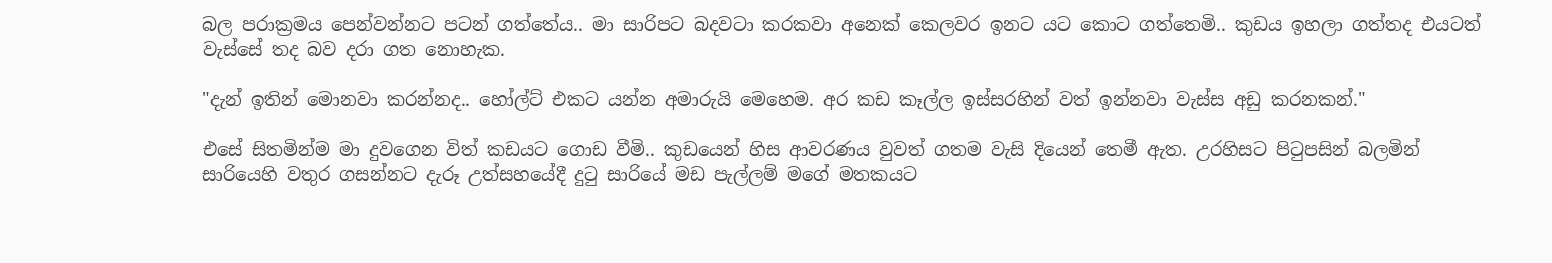බල පරාක්‍රමය පෙන්වන්නට පටන් ගත්තේය.. මා සාරිපට බදවටා කරකවා අනෙක් කෙලවර ඉනට යට කොට ගත්තෙමි.. කුඩය ඉහලා ගත්තද එයටත් වැස්සේ තද බව දරා ගත නොහැක.

"දැන් ඉතින් මොනවා කරන්නද.. හෝල්ට් එකට යන්න අමාරුයි මෙහෙම. අර කඩ කෑල්ල ඉස්සරහින් වත් ඉන්නවා වැස්ස අඩු කරනකන්."

එසේ සිතමින්ම මා දුවගෙන විත් කඩයට ගොඩ වීමි.. කුඩයෙන් හිස ආවරණය වුවත් ගතම වැසි දියෙන් තෙමී ඇත. උරහිසට පිටුපසින් බලමින් සාරියෙහි වතුර ගසන්නට දැරූ උත්සහයේදී දුටු සාරියේ මඩ පැල්ලම් මගේ මතකයට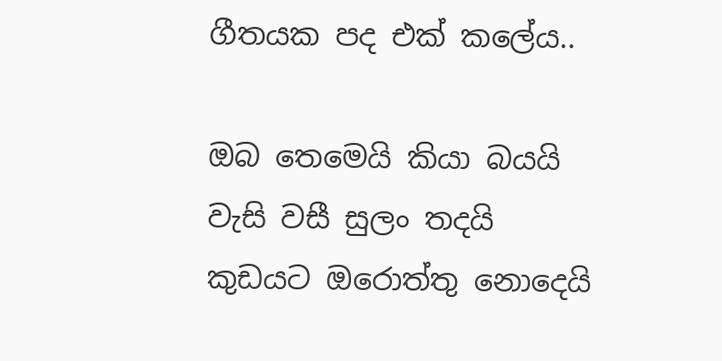ගීතයක පද එක් කලේය..

ඔබ තෙමෙයි කියා බයයි
වැසි වසී සුලං තදයි
කුඩයට ඔරොත්තු නොදෙයි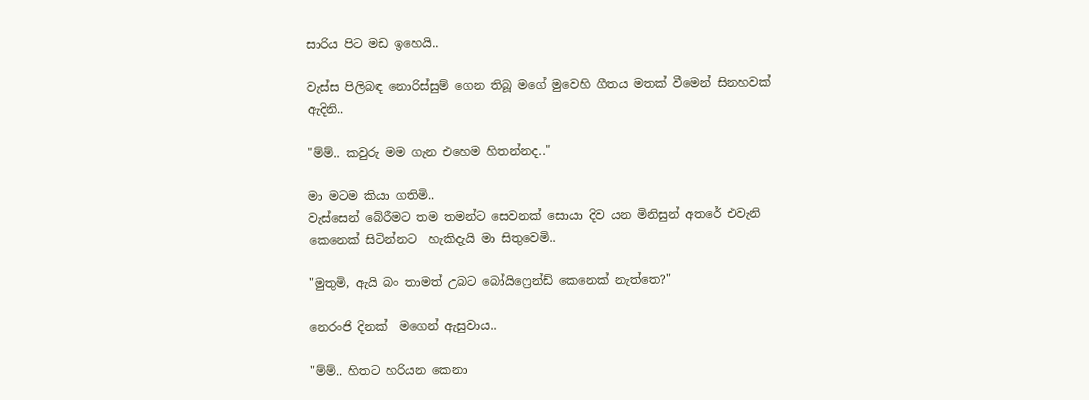සාරිය පිට මඩ ඉහෙයි..

වැස්ස පිලිබඳ නොරිස්සුම් ගෙන තිබූ මගේ මුවෙහි ගීතය මතක් වීමෙන් සිනහවක් ඇදිනි..

"ම්ම්.. කවුරු මම ගැන එහෙම හිතන්නද.."

මා මටම කියා ගතිමි..
වැස්සෙන් බේරීමට තම තමන්ට සෙවනක් සොයා දිව යන මිනිසුන් අතරේ එවැනි කෙනෙක් සිටින්නට  හැකිදැයි මා සිතුවෙමි..

"මුතුමි, ඇයි බං තාමත් උබට බෝයිෆ්‍රෙන්ඩ් කෙනෙක් නැත්තෙ?"

නෙරංජි දිනක්  මගෙන් ඇසුවාය..

"ම්ම්.. හිතට හරියන කෙනා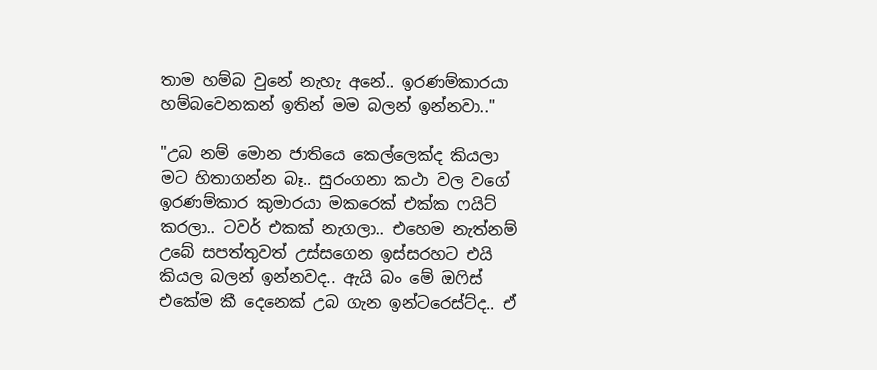තාම හම්බ වුනේ නැහැ අනේ.. ඉරණම්කාරයා හම්බවෙනකන් ඉතින් මම බලන් ඉන්නවා.."

"උබ නම් මොන ජාතියෙ කෙල්ලෙක්ද කියලා මට හිතාගන්න බෑ.. සුරංගනා කථා වල වගේ ඉරණම්කාර කුමාරයා මකරෙක් එක්ක ෆයිට් කරලා.. ටවර් එකක් නැගලා.. එහෙම නැත්නම් උබේ සපත්තුවත් උස්සගෙන ඉස්සරහට එයි කියල බලන් ඉන්නවද.. ඇයි බං මේ ඔෆිස් එකේම කී දෙනෙක් උබ ගැන ඉන්ටරෙස්ට්ද.. ඒ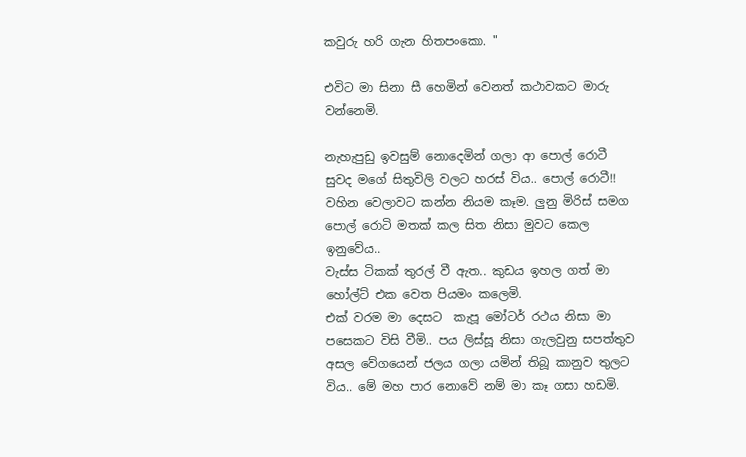කවුරු හරි ගැන හිතපංකො. "

එවිට මා සිනා සී හෙමින් වෙනත් කථාවකට මාරු වන්නෙමි.

නැහැපුඩු ඉවසුම් නොදෙමින් ගලා ආ පොල් රොටී සුවද මගේ සිතුවිලි වලට හරස් විය.. පොල් රොටී!! වහින වෙලාවට කන්න නියම කෑම. ලුනු මිරිස් සමග පොල් රොටි මතක් කල සිත නිසා මුවට කෙල ඉනුවේය..
වැස්ස ටිකක් තුරල් වී ඇත.. කුඩය ඉහල ගත් මා හෝල්ට් එක වෙත පියමං කලෙමි.
එක් වරම මා දෙසට  කැපූ මෝටර් රථය නිසා මා පසෙකට විසි වීමි.. පය ලිස්සූ නිසා ගැලවුනු සපත්තුව අසල වේගයෙන් ජලය ගලා යමින් තිබූ කානුව තුලට විය.. මේ මහ පාර නොවේ නම් මා කෑ ගසා හඩමි.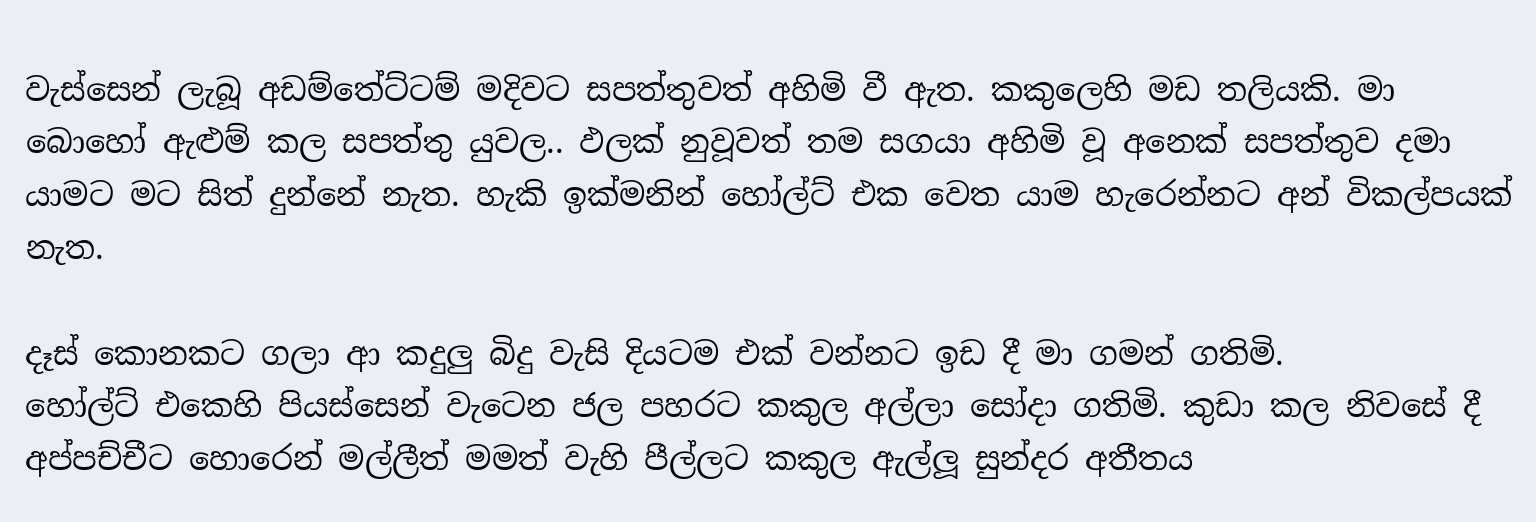වැස්සෙන් ලැබූ අඩම්තේට්ටම් මදිවට සපත්තුවත් අහිමි වී ඇත. කකුලෙහි මඩ තලියකි. මා බොහෝ ඇළුම් කල සපත්තු යුවල.. ඵලක් නුවූවත් තම සගයා අහිමි වූ අනෙක් සපත්තුව දමා යාමට මට සිත් දුන්නේ නැත. හැකි ඉක්මනින් හෝල්ට් එක වෙත යාම හැරෙන්නට අන් විකල්පයක් නැත.

දෑස් කොනකට ගලා ආ කදුලු බිදු වැසි දියටම එක් වන්නට ඉඩ දී මා ගමන් ගතිමි.
හෝල්ට් එකෙහි පියස්සෙන් වැටෙන ජල පහරට කකුල අල්ලා සෝදා ගතිමි. කුඩා කල නිවසේ දී අප්පච්චීට හොරෙන් මල්ලීත් මමත් වැහි පීල්ලට කකුල ඇල්ලූ සුන්දර අතීතය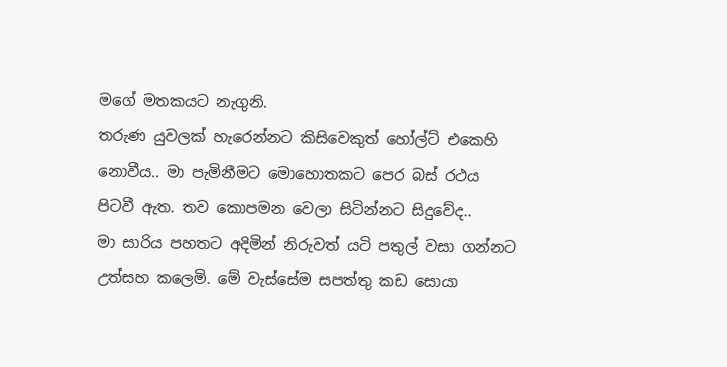මගේ මතකයට නැගුනි.
තරුණ යුවලක් හැරෙන්නට කිසිවෙකුත් හෝල්ට් එකෙහි නොවීය.. මා පැමිනීමට මොහොතකට පෙර බස් රථය පිටවී ඇත. තව කොපමන වෙලා සිටින්නට සිදුවේද..
මා සාරිය පහතට අදිමින් නිරුවත් යටි පතුල් වසා ගන්නට උත්සහ කලෙමි. මේ වැස්සේම සපත්තු කඩ සොයා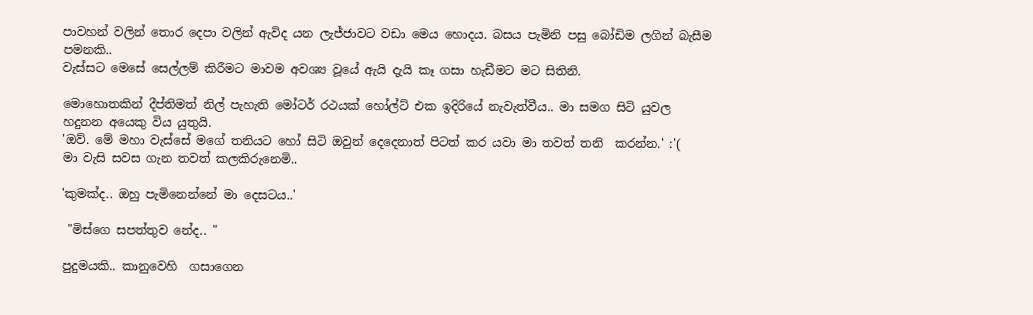පාවහන් වලින් තොර දෙපා වලින් ඇවිද යන ලැජ්ජාවට වඩා මෙය හොදය. බසය පැමිනි පසු බෝඩිම ලගින් බැසීම පමනකි..
වැස්සට මෙසේ සෙල්ලම් කිරීමට මාවම අවශ්‍ය වූයේ ඇයි දැයි කෑ ගසා හැඩීමට මට සිතිනි.

මොහොතකින් දීප්තිමත් නිල් පැහැති මෝටර් රථයක් හෝල්ට් එක ඉදිරියේ නැවැත්වීය.. මා සමග සිටි යුවල හදුනන අයෙකු විය යුතුයි.
'ඔව්. මේ මහා වැස්සේ මගේ තනියට හෝ සිටි ඔවුන් දෙදෙනාත් පිටත් කර යවා මා තවත් තනි  කරන්න.' :'(
මා වැසි සවස ගැන තවත් කලකිරුනෙමි..

'කුමක්ද.. ඔහු පැමිනෙන්නේ මා දෙසටය..'

 "මිස්ගෙ සපත්තුව නේද.. "

පුදුමයකි.. කානුවෙහි  ගසාගෙන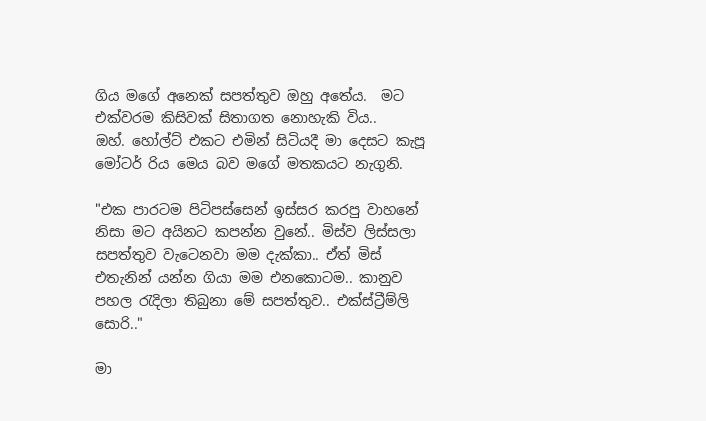ගිය මගේ අනෙක් සපත්තුව ඔහු අතේය.  මට එක්වරම කිසිවක් සිතාගත නොහැකි විය..
ඔහ්. හෝල්ට් එකට එමින් සිටියදී මා දෙසට කැපූ මෝටර් රිය මෙය බව මගේ මතකයට නැගුනි.

"එක පාරටම පිටිපස්සෙන් ඉස්සර කරපු වාහනේ නිසා මට අයිනට කපන්න වුනේ.. මිස්ව ලිස්සලා සපත්තුව වැටෙනවා මම දැක්කා.. ඒත් මිස් එතැනින් යන්න ගියා මම එනකොටම.. කානුව පහල රැදිලා තිබුනා මේ සපත්තුව.. එක්ස්ට්‍රීම්ලි සොරි.."

මා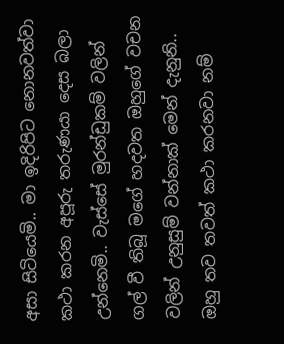අසා සිටියෙමි.. මා ඉදිරිපිට නොනවත්වා කථා කරන අපූරු තරුණයා දෙස බලා උන්නෙමි.. වැස්සේ මුරන්ඩුකම් වලින් ගල් වී තිබූ මගේ හදවත ඔහුගේ වචන වලින් උනුසුම් වන්නාක් මෙන් දැනුනි.. ඔහු තව තවත් කථා කරනවා නම්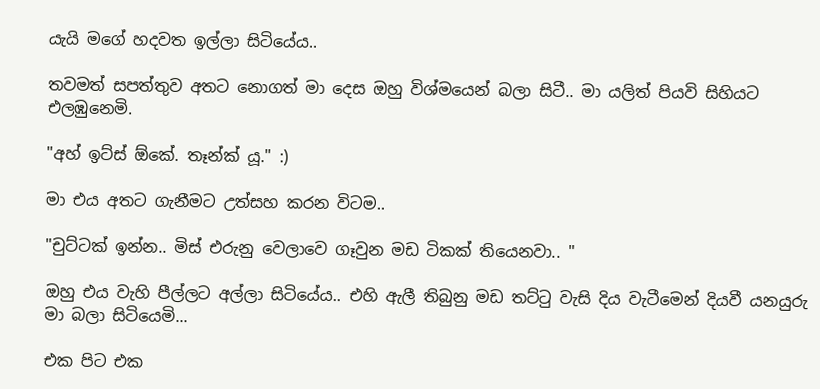යැයි මගේ හදවත ඉල්ලා සිටියේය..

තවමත් සපත්තුව අතට නොගත් මා දෙස ඔහු විශ්මයෙන් බලා සිටී.. මා යලිත් පියවි සිහියට එලඹුනෙමි.

"අහ් ඉට්ස් ඕකේ. තෑන්ක්‍ යූ." :)

මා එය අතට ගැනීමට උත්සහ කරන විටම..

"චුට්ටක් ඉන්න.. මිස් එරුනු වෙලාවෙ ගෑවුන මඩ ටිකක් තියෙනවා.. "

ඔහු එය වැහි පීල්ලට අල්ලා සිටියේය.. එහි ඇලී තිබුනු මඩ තට්ටු වැසි දිය වැටීමෙන් දියවී යනයුරු මා බලා සිටියෙමි...

එක පිට එක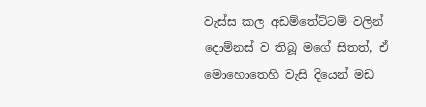වැස්ස කල අඩම්තේට්ටම් වලින් දොම්නස් ව තිබූ මගේ සිතත්, ඒ මොහොතෙහි වැසි දියෙන් මඩ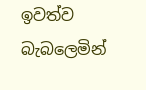ඉවත්ව බැබලෙමින්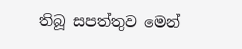තිබූ සපත්තුව මෙන්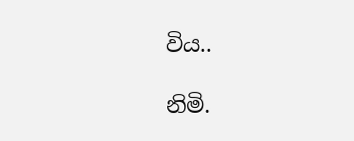විය..

නිමි.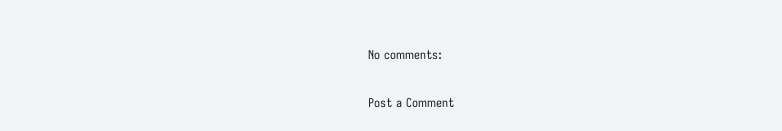No comments:

Post a Comment